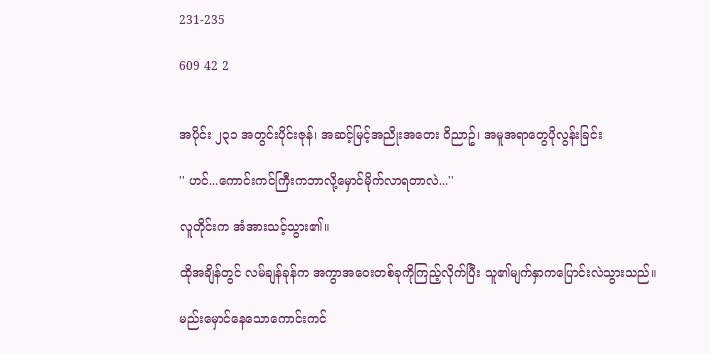231-235

609 42 2


အပိုင်း ၂၃၁ အတွင်းပိုင်းဇုန်၊ အဆင့်မြင့်အညိုးအတေး ဝိညာဥ်၊ အမူအရာတွေပိုလွန်းခြင်း

'' ဟင်...ကောင်းကင်ကြီးကဘာလို့မှောင်မိုက်လာရတာလဲ...''

လူတိုင်းက အံအားသင့်သွား၏။

ထိုအချိန်တွင် လမ်ချန်ခုန်က အကွာအဝေးတစ်ခုကိုကြည့်လိုက်ပြီး သူ၏မျက်နှာကပြောင်းလဲသွားသည်။

မည်းမှောင်နေသောကောင်းကင်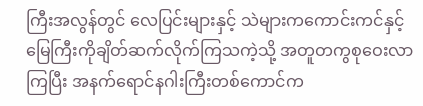ကြီးအလွန်တွင် လေပြင်းများနှင့် သဲများကကောင်းကင်နှင့်မြေကြီးကိုချိတ်ဆက်လိုက်ကြသကဲ့သို့ အတူတကွစုဝေးလာကြပြီး အနက်ရောင်နဂါးကြီးတစ်ကောင်က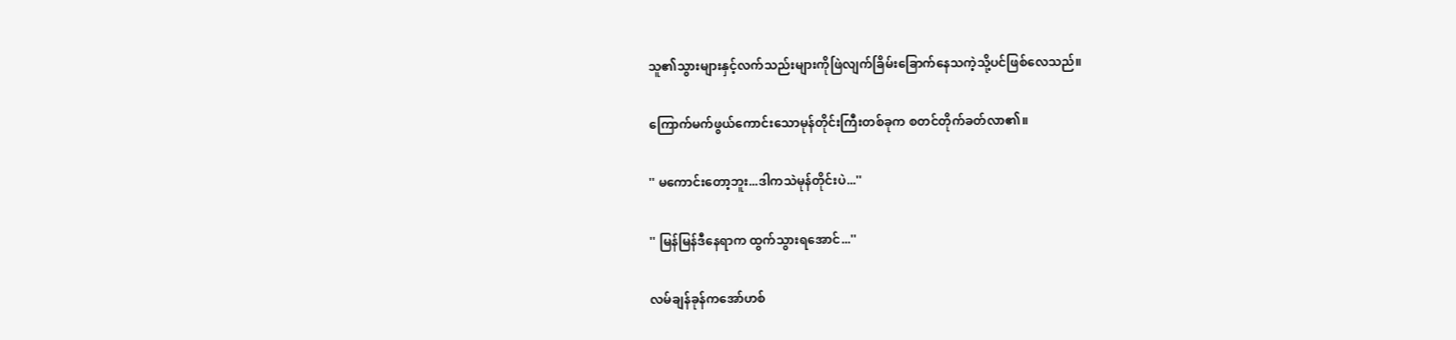သူ၏သွားများနှင့်လက်သည်းများကိုဖြဲလျက်ခြိမ်းခြောက်နေသကဲ့သို့ပင်ဖြစ်လေသည်။

ကြောက်မက်ဖွယ်ကောင်းသောမုန်တိုင်းကြီးတစ်ခုက စတင်တိုက်ခတ်လာ၏။

'' မကောင်းတော့ဘူး...ဒါကသဲမုန်တိုင်းပဲ...''

'' မြန်မြန်ဒီနေရာက ထွက်သွားရအောင်...''

လမ်ချန်ခုန်ကအော်ဟစ်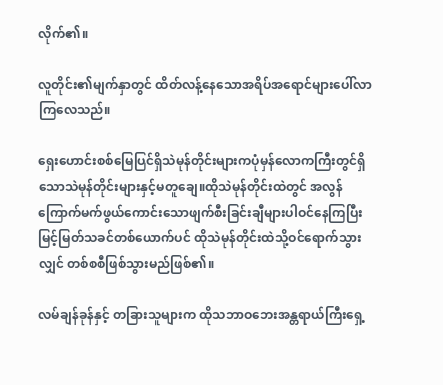လိုက်၏။

လူတိုင်း၏မျက်နှာတွင် ထိတ်လန့်နေသောအရိပ်အရောင်များပေါ်လာကြလေသည်။

ရှေးဟောင်းစစ်မြေပြင်ရှိသဲမုန်တိုင်းများကပုံမှန်လောကကြီးတွင်ရှိသောသဲမုန်တိုင်းများနှင့်မတူချေ။ထိုသဲမုန်တိုင်းထဲတွင် အလွန်ကြောက်မက်ဖွယ်ကောင်းသောဖျက်စီးခြင်းချီများပါဝင်နေကြပြီး မြင့်မြတ်သခင်တစ်ယောက်ပင် ထိုသဲမုန်တိုင်းထဲသို့ဝင်ရောက်သွားလျှင် တစ်စစီဖြစ်သွားမည်ဖြစ်၏။

လမ်ချန်ခုန်နှင့် တခြားသူများက ထိုသဘာဝဘေးအန္တရာယ်ကြီးရှေ့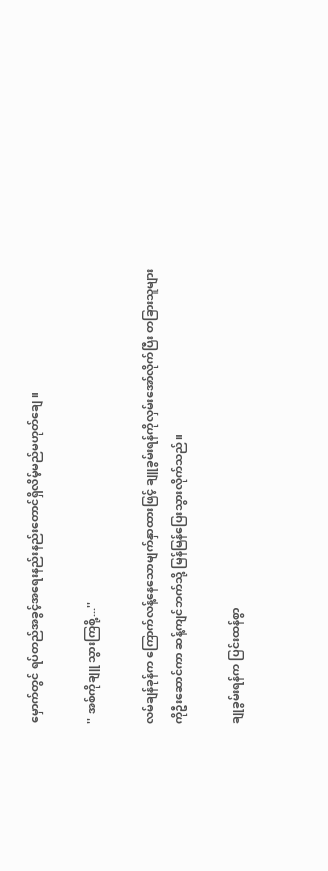မှောက်တွင် ရပ်တည်အခွင့်အရေးနည်းနည်းတောင်ရှိလိမ့်မည်မဟုတ်ချေ။

'' အစ်ကိုချူ သွားကြစို့...''

လမ်ချန်ခုန်က ကြောက်လန့်နေသောမျက်နှာထားဖြင့် ချူခွမ်းရန်ကိုလှမ်းအော်လိုက်ပြီး တခြားသူများကိုဦးဆောင်ကာ ဆန့်ကျင်ဘက်သို့ မြန်မြန်ပြေးသွားလိုက်သည်။

ချုခွမ်းရန်က ပြင်းထန်စွာ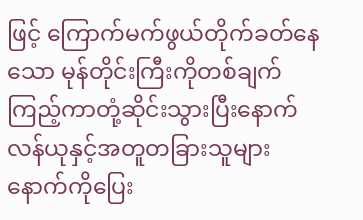ဖြင့် ကြောက်မက်ဖွယ်တိုက်ခတ်နေသော မုန်တိုင်းကြီးကိုတစ်ချက်ကြည့်ကာတုံ့ဆိုင်းသွားပြီးနောက် လန်ယုနှင့်အတူတခြားသူများနောက်ကိုပြေး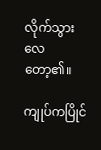လိုက်သွားလေတော့၏။

ကျုပ်ကပြိုင်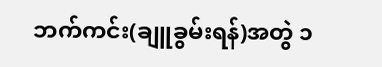ဘက်ကင်း(ချူခွမ်းရန်)အတွဲ ၁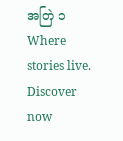အတြဲ ၁Where stories live. Discover now